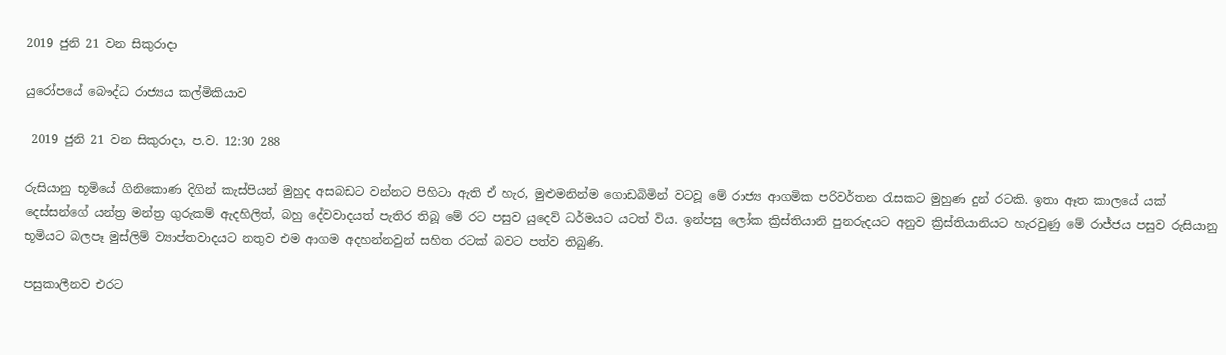2019 ජුනි 21 වන සිකුරාදා

යුරෝපයේ බෞද්ධ රාජ්‍යය කල්මිකියාව

 2019 ජුනි 21 වන සිකුරාදා, ප.ව. 12:30 288

රුසියානු භූමියේ ගිනිකොණ දිගින් කැස්පියන් මුහුද අසබඩට වන්නට පිහිටා ඇති ඒ හැර, මුළුමනින්ම ගොඩබිමින් වටවූ මේ රාජ්‍ය ආගමික පරිවර්තන රැසකට මුහුණ දුන් රටකි. ඉතා ඈත කාලයේ යක් දෙස්සන්ගේ යන්ත්‍ර මන්ත්‍ර ගුරුකම් ඇදහිලිත්, බහු දේවවාදයත් පැතිර තිබූ මේ රට පසුව යුදෙව් ධර්මයට යටත් විය. ඉන්පසු ලෝක ක්‍රිස්තියානි පුනරුදයට අනුව ක්‍රිස්තියානියට හැරවුණු මේ රාජ්ජය පසුව රුසියානු භූමියට බලපෑ මුස්ලිම් ව්‍යාප්තවාදයට නතුව එම ආගම අදහන්නවුන් සහිත රටක් බවට පත්ව තිබුණි.

පසුකාලීනව එරට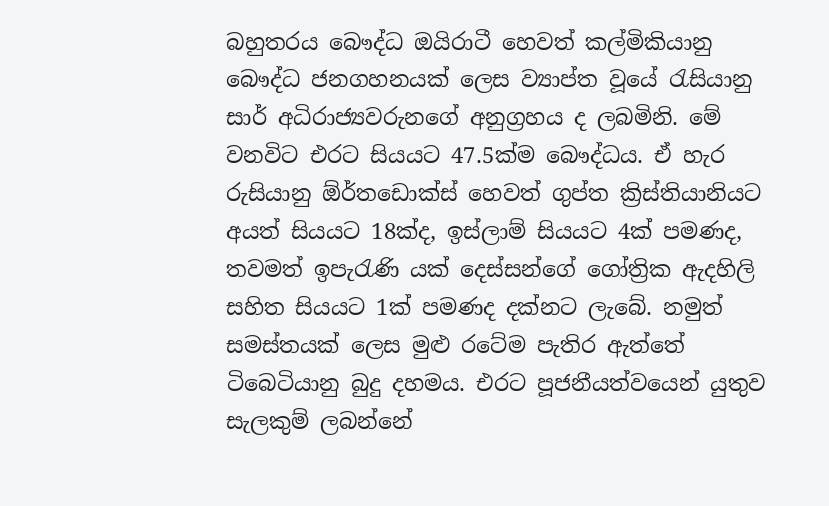බහුතරය බෞද්ධ ඔයිරාටී හෙවත් කල්මිකියානු බෞද්ධ ජනගහනයක් ලෙස ව්‍යාප්ත වූයේ රැසියානු සාර් අධිරාජ්‍යවරුනගේ අනුග්‍රහය ද ලබමිනි. මේ වනවිට එරට සියයට 47.5ක්ම බෞද්ධය. ඒ හැර රුසියානු ඕර්තඩොක්ස් හෙවත් ගුප්ත ක්‍රිස්තියානියට අයත් සියයට 18ක්ද, ඉස්ලාම් සියයට 4ක් පමණද, තවමත් ඉපැරැණි යක් දෙස්සන්ගේ ගෝත්‍රික ඇදහිලි සහිත සියයට 1ක් පමණද දක්නට ලැබේ. නමුත් සමස්තයක් ලෙස මුළු රටේම පැතිර ඇත්තේ ටිබෙටියානු බුදු දහමය. එරට පූජනීයත්වයෙන් යුතුව සැලකුම් ලබන්නේ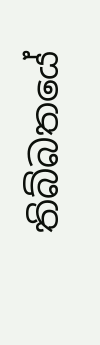තිබ්බතයේ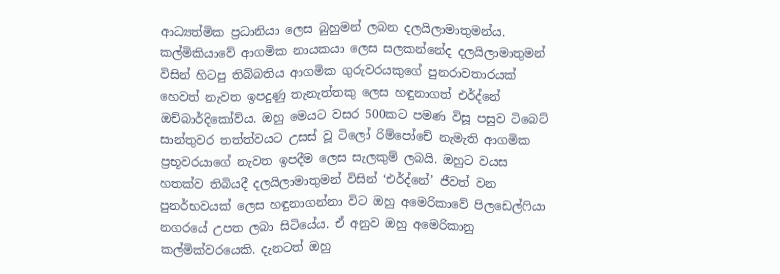ආධ්‍යත්මික ප්‍රධානියා ලෙස බුහුමන් ලබන දලයිලාමාතුමන්ය. කල්මිකියාවේ ආගමික නායකයා ලෙස සලකන්නේද දලයිලාමාතුමන් විසින් හිටපු තිබ්බතිය ආගමික ගුරුවරයකුගේ පුනරාවතාරයක් හෙවත් නැවත ඉපදුණු තැනැත්තකු ලෙස හඳුනාගත් එර්ද්නේ ඔච්බාර්දිකෝව්ය. ඔහු මෙයට වසර 500කට පමණ විසූ පසුව ටිබෙට් සාන්තුවර තත්ත්වයට උසස් වූ ටිලෝ රිම්පෝචේ නැමැති ආගමික ප්‍රභූවරයාගේ නැවත ඉපදීම ලෙස සැලකුම් ලබයි. ඔහුට වයස හතක්ව තිබියදී දලයිලාමාතුමන් විසින් ‘එර්ද්නේ’ ජීවත් වන පුනර්භවයක් ලෙස හඳුනාගන්නා විට ඔහු අමෙරිකාවේ පිලඩෙල්ෆියා නගරයේ උපත ලබා සිටියේය. ඒ අනුව ඔහු අමෙරිකානු කල්මික්වරයෙකි. දැනටත් ඔහු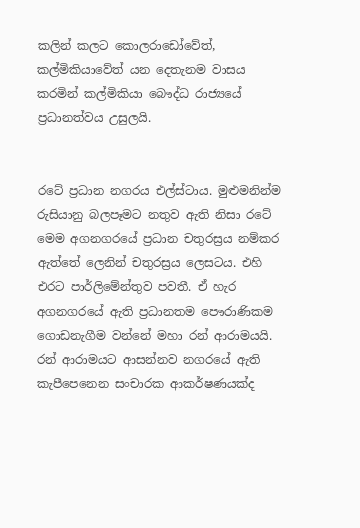කලින් කලට කොලරාඩෝවේත්, කල්මිකියාවේත් යන දෙතැනම වාසය කරමින් කල්මිකියා බෞද්ධ රාජ්‍යයේ ප්‍රධානත්වය උසුලයි.


රටේ ප්‍රධාන නගරය එල්ස්ටාය. මුළුමනින්ම රුසියානු බලපෑමට නතුව ඇති නිසා රටේ මෙම අගනගරයේ ප්‍රධාන චතුරස්‍රය නම්කර ඇත්තේ ලෙනින් චතුරස්‍රය ලෙසටය. එහි එරට පාර්ලිමේන්තුව පවතී. ඒ හැර අගනගරයේ ඇති ප්‍රධානතම පෞරාණිකම ගොඩනැගීම වන්නේ මහා රන් ආරාමයයි. රන් ආරාමයට ආසන්නව නගරයේ ඇති කැපීපෙනෙන සංචාරක ආකර්ෂණයක්ද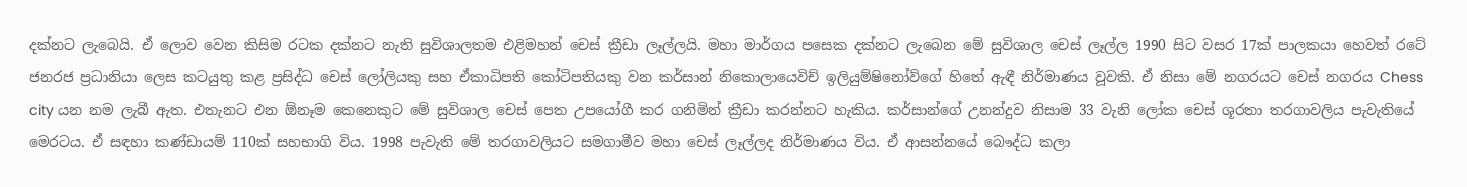දක්නට ලැබෙයි. ඒ ලොව වෙන කිසිම රටක දක්නට නැති සුවිශාලතම එළිමහන් චෙස් ක්‍රීඩා ලෑල්ලයි. මහා මාර්ගය පසෙක දක්නට ලැබෙන මේ සුවිශාල චෙස් ලෑල්ල 1990 සිට වසර 17ක් පාලකයා හෙවත් රටේ ජනරජ ප්‍රධානියා ලෙස කටයුතු කළ ප්‍රසිද්ධ චෙස් ලෝලියකු සහ ඒකාධිපති කෝටිපතියකු වන කර්සාන් නිකොලායෙවිච් ඉලියුම්ෂිනෝව්ගේ හිතේ ඇඳී නිර්මාණය වූවකි. ඒ නිසා මේ නගරයට චෙස් නගරය Chess city යන නම ලැබී ඇත. එතැනට එන ඕනෑම කෙනෙකුට මේ සුවිශාල චෙස් පෙත උපයෝගී කර ගනිමින් ක්‍රීඩා කරන්නට හැකිය. කර්සාන්ගේ උනන්දුව නිසාම 33 වැනි ලෝක චෙස් ශූරතා තරගාවලිය පැවැතියේ මෙරටය. ඒ සඳහා කණ්ඩායම් 110ක් සහභාගි විය. 1998 පැවැති මේ තරගාවලියට සමගාමීව මහා චෙස් ලෑල්ලද නිර්මාණය විය. ඒ ආසන්නයේ බෞද්ධ කලා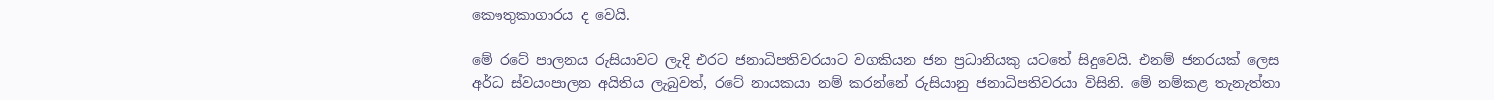කෞතුකාගාරය ද වෙයි.

මේ රටේ පාලනය රුසියාවට ලැදි එරට ජනාධිපතිවරයාට වගකියන ජන ප්‍රධානියකු යටතේ සිදුවෙයි. එනම් ජනරයක් ලෙස අර්ධ ස්වයංපාලන අයිතිය ලැබුවත්, රටේ නායකයා නම් කරන්නේ රුසියානු ජනාධිපතිවරයා විසිනි. මේ නම්කළ තැනැත්තා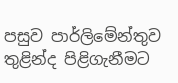පසුව පාර්ලිමේන්තුව තුළින්ද පිළිගැනීමට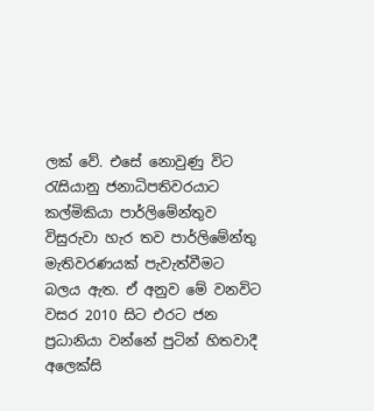ලක් වේ. එසේ නොවුණු විට රැසියානු ජනාධිපතිවරයාට කල්මිකියා පාර්ලිමේන්තුව විසුරුවා හැර තව පාර්ලිමේන්තු මැතිවරණයක් පැවැත්වීමට බලය ඇත. ඒ අනුව මේ වනවිට වසර 2010 සිට එරට ජන ප්‍රධානියා වන්නේ පුටින් හිතවාදී අලෙක්සි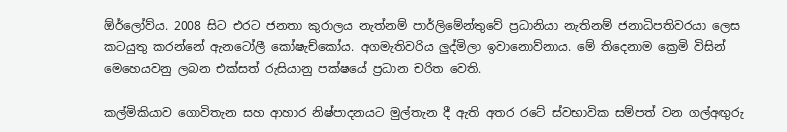ඕර්ලෝව්ය. 2008 සිට එරට ජනතා කුරාලය නැත්නම් පාර්ලිමේන්තුවේ ප්‍රධානියා නැතිනම් ජනාධිපතිවරයා ලෙස කටයුතු කරන්නේ ඇනටෝලී කෝෂැච්කෝය. අගමැතිවරිය ලුද්මිලා ඉවානොව්නාය. මේ තිදෙනාම ක්‍රෙමි විසින් මෙහෙයවනු ලබන එක්සත් රුසියානු පක්ෂයේ ප්‍රධාන චරිත වෙති.

කල්මිකියාව ගොවිතැන සහ ආහාර නිෂ්පාදනයට මුල්තැන දී ඇති අතර රටේ ස්වභාවික සම්පත් වන ගල්අඟුරු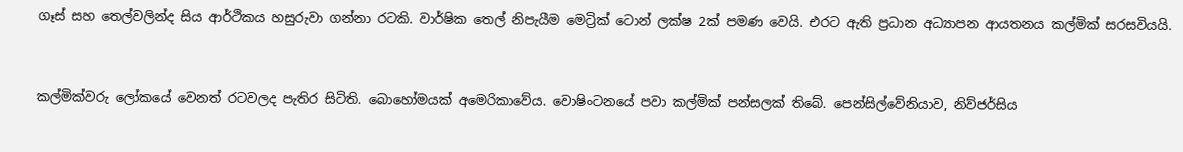ගෑස් සහ තෙල්වලින්ද සිය ආර්ථිකය හසුරුවා ගන්නා රටකි. වාර්ෂික තෙල් නිපැයීම මෙට්‍රික් ටොන් ලක්ෂ 2ක් පමණ වෙයි. එරට ඇති ප්‍රධාන අධ්‍යාපන ආයතනය කල්මික් සරසවියයි.


කල්මික්වරු ලෝකයේ වෙනත් රටවලද පැතිර සිටිති. බොහෝමයක් අමෙරිකාවේය. වොෂිංටනයේ පවා කල්මික් පන්සලක් තිබේ. පෙන්සිල්වේනියාව, නිව්ජර්සිය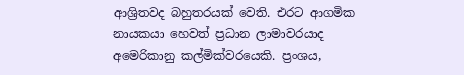ආශ්‍රිතවද බහුතරයක් වෙති. එරට ආගමික නායකයා හෙවත් ප්‍රධාන ලාමාවරයාද අමෙරිකානු කල්මික්වරයෙකි. ප්‍රංශය,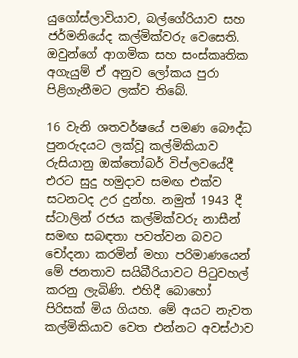යුගෝස්ලාවියාව, බල්ගේරියාව සහ ජර්මනියේද කල්මික්වරු වෙසෙති. ඔවුන්ගේ ආගමික සහ සංස්කෘතික අගැයුම් ඒ අනුව ලෝකය පුරා පිළිගැනීමට ලක්ව තිබේ.

16 වැනි ශතවර්ෂයේ පමණ බෞද්ධ පුනරුදයට ලක්වූ කල්මිකියාව රුසියානු ඔක්තෝබර් විප්ලවයේදී එරට සුදු හමුදාව සමඟ එක්ව සටනටද උර දුන්හ. නමුත් 1943 දී ස්ටාලින් රජය කල්මික්වරු නාසීන් සමඟ සබඳතා පවත්වන බවට චෝදනා කරමින් මහා පරිමාණයෙන් මේ ජනතාව සයිබීරියාවට පිටුවහල් කරනු ලැබිණි. එහිදී බොහෝ පිරිසක් මිය ගියහ. මේ අයට නැවත කල්මිකියාව වෙත එන්නට අවස්ථාව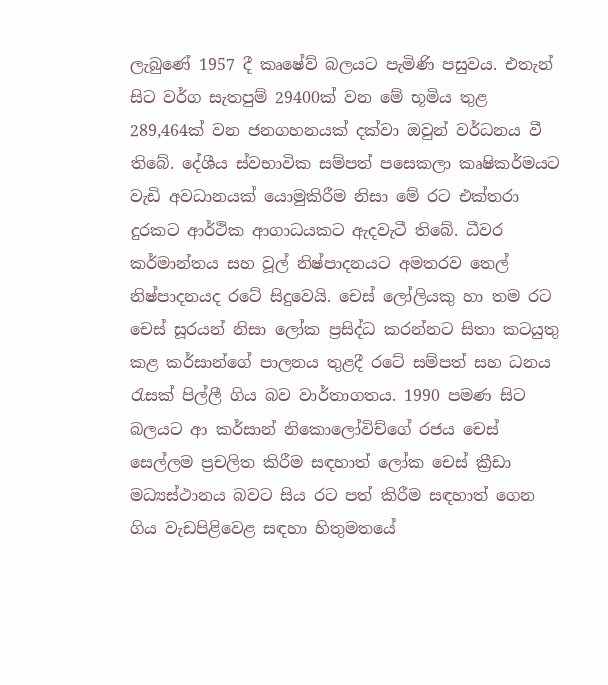ලැබුණේ 1957 දී කෘෂේව් බලයට පැමිණි පසුවය. එතැන් සිට වර්ග සැතපුම් 29400ක් වන මේ භූමිය තුළ 289,464ක් වන ජනගහනයක් දක්වා ඔවුන් වර්ධනය වී තිබේ. දේශීය ස්වභාවික සම්පත් පසෙකලා කෘෂිකර්මයට වැඩි අවධානයක් යොමුකිරීම නිසා මේ රට එක්තරා දුරකට ආර්ථික ආගාධයකට ඇදවැටී තිබේ. ධීවර කර්මාන්තය සහ වූල් නිෂ්පාදනයට අමතරව තෙල් නිෂ්පාදනයද රටේ සිදුවෙයි. චෙස් ලෝලියකු හා තම රට චෙස් සූරයන් නිසා ලෝක ප්‍රසිද්ධ කරන්නට සිතා කටයුතු කළ කර්සාන්ගේ පාලනය තුළදී රටේ සම්පත් සහ ධනය රැසක් පිල්ලී ගිය බව වාර්තාගතය. 1990 පමණ සිට බලයට ආ කර්සාන් නිකොලෝවිච්ගේ රජය චෙස් සෙල්ලම ප්‍රචලිත කිරීම සඳහාත් ලෝක චෙස් ක්‍රීඩා මධ්‍යස්ථානය බවට සිය රට පත් කිරීම සඳහාත් ගෙන ගිය වැඩපිළිවෙළ සඳහා හිතුමතයේ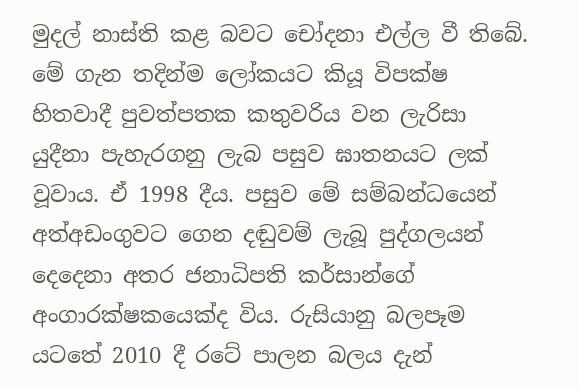මුදල් නාස්ති කළ බවට චෝදනා එල්ල වී තිබේ. මේ ගැන තදින්ම ලෝකයට කියූ විපක්ෂ හිතවාදී පුවත්පතක කතුවරිය වන ලැරිසා යුදීනා පැහැරගනු ලැබ පසුව ඝාතනයට ලක් වූවාය. ඒ 1998 දීය. පසුව මේ සම්බන්ධයෙන් අත්අඩංගුවට ගෙන දඬුවම් ලැබූ පුද්ගලයන් දෙදෙනා අතර ජනාධිපති කර්සාන්ගේ අංගාරක්ෂකයෙක්ද විය. රුසියානු බලපෑම යටතේ 2010 දී රටේ පාලන බලය දැන්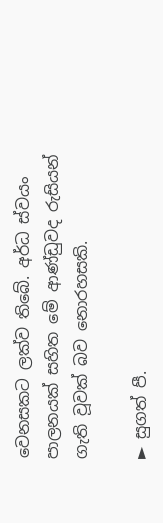වෙනසකට ලක්ව තිබේ. අර්ධ ස්වයං පාලනයක් සහිත මේ ආණ්ඩුවද රුසියන් ගැති වූවක් බව නොරහසකි.

► සුගත් පී.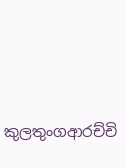කුලතුංගආරච්චි